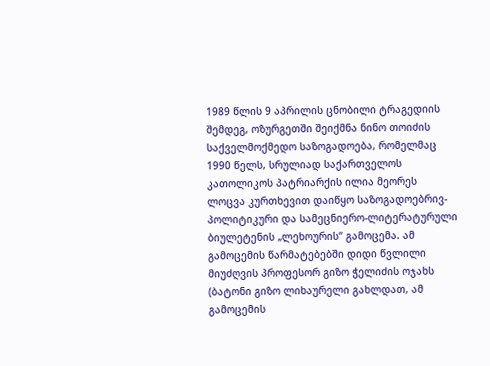1989 წლის 9 აპრილის ცნობილი ტრაგედიის შემდეგ, ოზურგეთში შეიქმნა ნინო თოიძის საქველმოქმედო საზოგადოება, რომელმაც 1990 წელს, სრულიად საქართველოს კათოლიკოს პატრიარქის ილია მეორეს ლოცვა კურთხევით დაიწყო საზოგადოებრივ-პოლიტიკური და სამეცნიერო-ლიტერატურული ბიულეტენის „ლეხოურის“ გამოცემა. ამ გამოცემის წარმატებებში დიდი წვლილი მიუძღვის პროფესორ გიზო ჭელიძის ოჯახს (ბატონი გიზო ლიხაურელი გახლდათ, ამ გამოცემის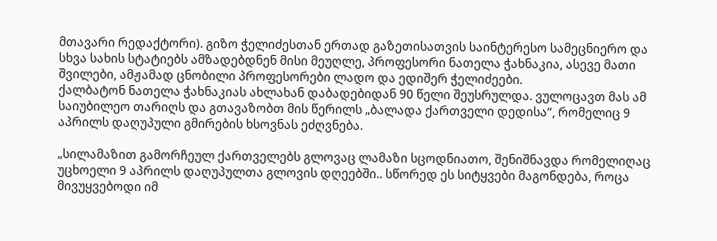მთავარი რედაქტორი). გიზო ჭელიძესთან ერთად გაზეთისათვის საინტერესო სამეცნიერო და სხვა სახის სტატიებს ამზადებდნენ მისი მეუღლე, პროფესორი ნათელა ჭახნაკია, ასევე მათი შვილები, ამჟამად ცნობილი პროფესორები ლადო და ედიშერ ჭელიძეები.
ქალბატონ ნათელა ჭახნაკიას ახლახან დაბადებიდან 90 წელი შეუსრულდა. ვულოცავთ მას ამ საიუბილეო თარიღს და გთავაზობთ მის წერილს „ბალადა ქართველი დედისა“, რომელიც 9 აპრილს დაღუპული გმირების ხსოვნას ეძღვნება.

„სილამაზით გამორჩეულ ქართველებს გლოვაც ლამაზი სცოდნიათო, შენიშნავდა რომელიღაც უცხოელი 9 აპრილს დაღუპულთა გლოვის დღეებში.. სწორედ ეს სიტყვები მაგონდება, როცა მივუყვებოდი იმ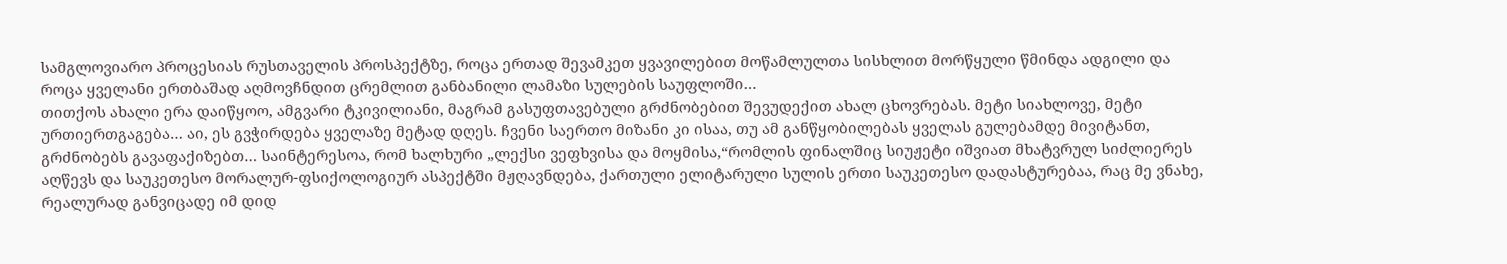სამგლოვიარო პროცესიას რუსთაველის პროსპექტზე, როცა ერთად შევამკეთ ყვავილებით მოწამლულთა სისხლით მორწყული წმინდა ადგილი და როცა ყველანი ერთბაშად აღმოვჩნდით ცრემლით განბანილი ლამაზი სულების საუფლოში…
თითქოს ახალი ერა დაიწყოო, ამგვარი ტკივილიანი, მაგრამ გასუფთავებული გრძნობებით შევუდექით ახალ ცხოვრებას. მეტი სიახლოვე, მეტი ურთიერთგაგება… აი, ეს გვჭირდება ყველაზე მეტად დღეს. ჩვენი საერთო მიზანი კი ისაა, თუ ამ განწყობილებას ყველას გულებამდე მივიტანთ, გრძნობებს გავაფაქიზებთ… საინტერესოა, რომ ხალხური „ლექსი ვეფხვისა და მოყმისა,“რომლის ფინალშიც სიუჟეტი იშვიათ მხატვრულ სიძლიერეს აღწევს და საუკეთესო მორალურ-ფსიქოლოგიურ ასპექტში მჟღავნდება, ქართული ელიტარული სულის ერთი საუკეთესო დადასტურებაა, რაც მე ვნახე, რეალურად განვიცადე იმ დიდ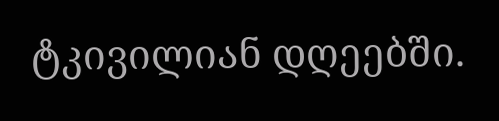ტკივილიან დღეებში.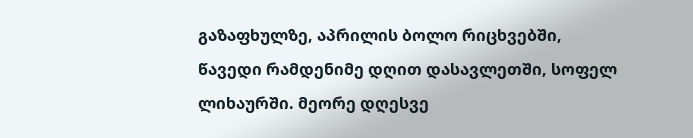გაზაფხულზე, აპრილის ბოლო რიცხვებში, წავედი რამდენიმე დღით დასავლეთში, სოფელ ლიხაურში. მეორე დღესვე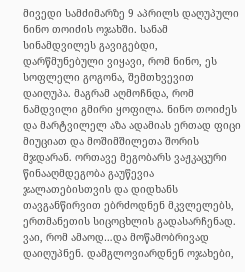მივედი სამძიმარზე 9 აპრილს დაღუპული ნინო თოიძის ოჯახში. სანამ სინამდვილეს გავიგებდი, დარწმუნებული ვიყავი, რომ ნინო, ეს სოფლელი გოგონა, შემთხვევით დაიღუპა. მაგრამ აღმოჩნდა, რომ ნამდვილი გმირი ყოფილა. ნინო თოიძეს და მარტვილელ აზა ადამიას ერთად ფიცი მიუციათ და მოშიმშილეთა შორის მჯდარან. ორთავე მეგობარს ვაჟკაცური წინააღმდეგობა გაუწევია ჯალათებისთვის და დიდხანს თავგანწირვით ებრძოდნენ მკვლელებს, ერთმანეთის სიცოცხლის გადასარჩენად. ვაი, რომ ამაოდ…და მოწამობრივად დაიღუპნენ. დამგლოვიარდნენ ოჯახები,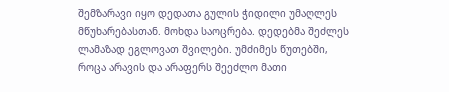შემზარავი იყო დედათა გულის ჭიდილი უმაღლეს მწუხარებასთან. მოხდა საოცრება. დედებმა შეძლეს ლამაზად ეგლოვათ შვილები. უმძიმეს წუთებში, როცა არავის და არაფერს შეეძლო მათი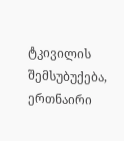ტკივილის შემსუბუქება, ერთნაირი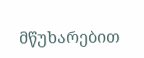მწუხარებით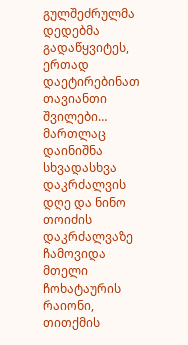გულშეძრულმა დედებმა გადაწყვიტეს, ერთად დაეტირებინათ თავიანთი შვილები…
მართლაც დაინიშნა სხვადასხვა დაკრძალვის დღე და ნინო თოიძის დაკრძალვაზე ჩამოვიდა მთელი ჩოხატაურის რაიონი, თითქმის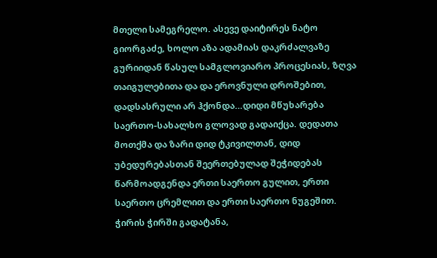მთელი სამეგრელო. ასევე დაიტირეს ნატო გიორგაძე, ხოლო აზა ადამიას დაკრძალვაზე გურიიდან წასულ სამგლოვიარო პროცესიას, ზღვა თაიგულებითა და და ეროვნული დროშებით, დადსასრული არ ჰქონდა…დიდი მწუხარება საერთო-სახალხო გლოვად გადაიქცა. დედათა მოთქმა და ზარი დიდ ტკივილთან, დიდ უბედურებასთან შეერთებულად შეჭიდებას წარმოადგენდა ერთი საერთო გულით, ერთი საერთო ცრემლით და ერთი საერთო ნუგეშით.
ჭირის ჭირში გადატანა,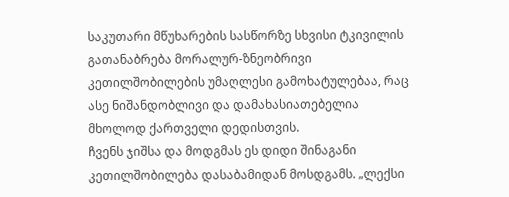საკუთარი მწუხარების სასწორზე სხვისი ტკივილის გათანაბრება მორალურ-ზნეობრივი კეთილშობილების უმაღლესი გამოხატულებაა, რაც ასე ნიშანდობლივი და დამახასიათებელია მხოლოდ ქართველი დედისთვის.
ჩვენს ჯიშსა და მოდგმას ეს დიდი შინაგანი კეთილშობილება დასაბამიდან მოსდგამს. „ლექსი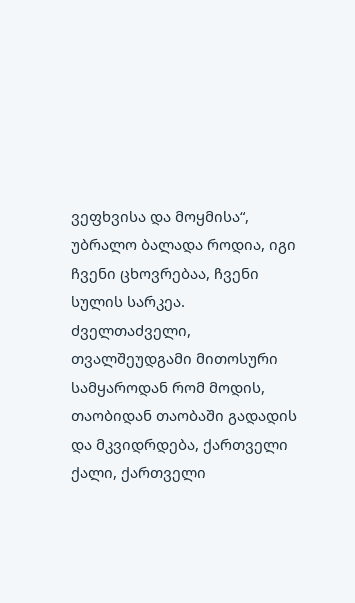ვეფხვისა და მოყმისა“, უბრალო ბალადა როდია, იგი ჩვენი ცხოვრებაა, ჩვენი სულის სარკეა. ძველთაძველი, თვალშეუდგამი მითოსური სამყაროდან რომ მოდის, თაობიდან თაობაში გადადის და მკვიდრდება, ქართველი ქალი, ქართველი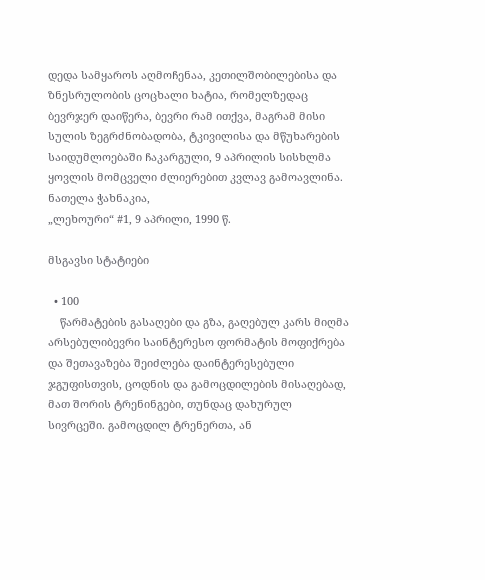დედა სამყაროს აღმოჩენაა, კეთილშობილებისა და ზნესრულობის ცოცხალი ხატია, რომელზედაც ბევრჯერ დაიწერა, ბევრი რამ ითქვა, მაგრამ მისი სულის ზეგრძნობადობა, ტკივილისა და მწუხარების საიდუმლოებაში ჩაკარგული, 9 აპრილის სისხლმა ყოვლის მომცველი ძლიერებით კვლავ გამოავლინა.
ნათელა ჭახნაკია,
„ლეხოური“ #1, 9 აპრილი, 1990 წ.

მსგავსი სტატიები

  • 100
    წარმატების გასაღები და გზა, გაღებულ კარს მიღმა არსებულიბევრი საინტერესო ფორმატის მოფიქრება და შეთავაზება შეიძლება დაინტერესებული ჯგუფისთვის, ცოდნის და გამოცდილების მისაღებად, მათ შორის ტრენინგები, თუნდაც დახურულ სივრცეში. გამოცდილ ტრენერთა, ან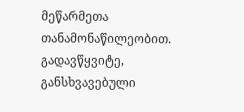მეწარმეთა თანამონაწილეობით. გადავწყვიტე,  განსხვავებული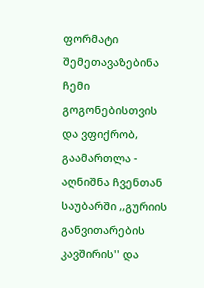ფორმატი შემეთავაზებინა ჩემი  გოგონებისთვის და ვფიქრობ, გაამართლა - აღნიშნა ჩვენთან საუბარში ,,გურიის განვითარების კავშირის'' და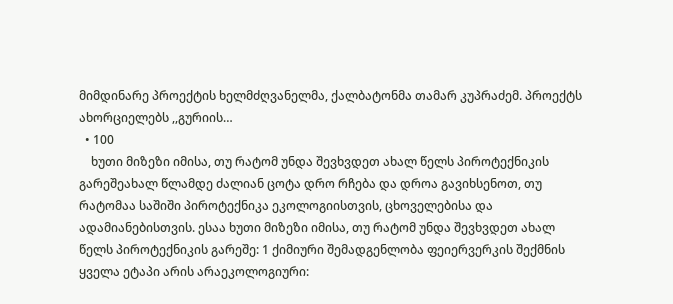მიმდინარე პროექტის ხელმძღვანელმა, ქალბატონმა თამარ კუპრაძემ. პროექტს ახორციელებს ,,გურიის…
  • 100
    ხუთი მიზეზი იმისა, თუ რატომ უნდა შევხვდეთ ახალ წელს პიროტექნიკის გარეშეახალ წლამდე ძალიან ცოტა დრო რჩება და დროა გავიხსენოთ, თუ რატომაა საშიში პიროტექნიკა ეკოლოგიისთვის, ცხოველებისა და ადამიანებისთვის. ესაა ხუთი მიზეზი იმისა, თუ რატომ უნდა შევხვდეთ ახალ წელს პიროტექნიკის გარეშე: 1 ქიმიური შემადგენლობა ფეიერვერკის შექმნის ყველა ეტაპი არის არაეკოლოგიური: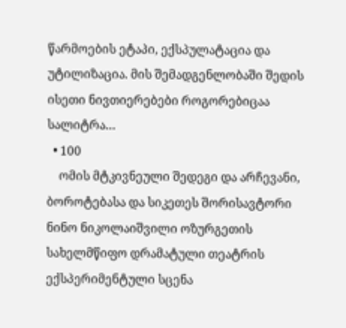წარმოების ეტაპი, ექსპულატაცია და უტილიზაცია. მის შემადგენლობაში შედის ისეთი ნივთიერებები როგორებიცაა სალიტრა…
  • 100
    ომის მტკივნეული შედეგი და არჩევანი, ბოროტებასა და სიკეთეს შორისავტორი ნინო ნიკოლაიშვილი ოზურგეთის სახელმწიფო დრამატული თეატრის ექსპერიმენტული სცენა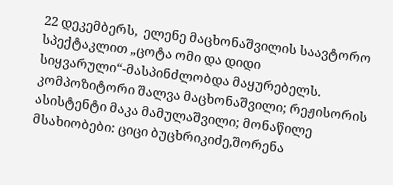22 დეკემბერს,  ელენე მაცხონაშვილის საავტორო სპექტაკლით „ცოტა ომი და დიდი სიყვარული“-მასპინძლობდა მაყურებელს. კომპოზიტორი შალვა მაცხონაშვილი; რეჟისორის ასისტენტი მაკა მამულაშვილი; მონაწილე მსახიობები: ციცი ბუცხრიკიძე,შორენა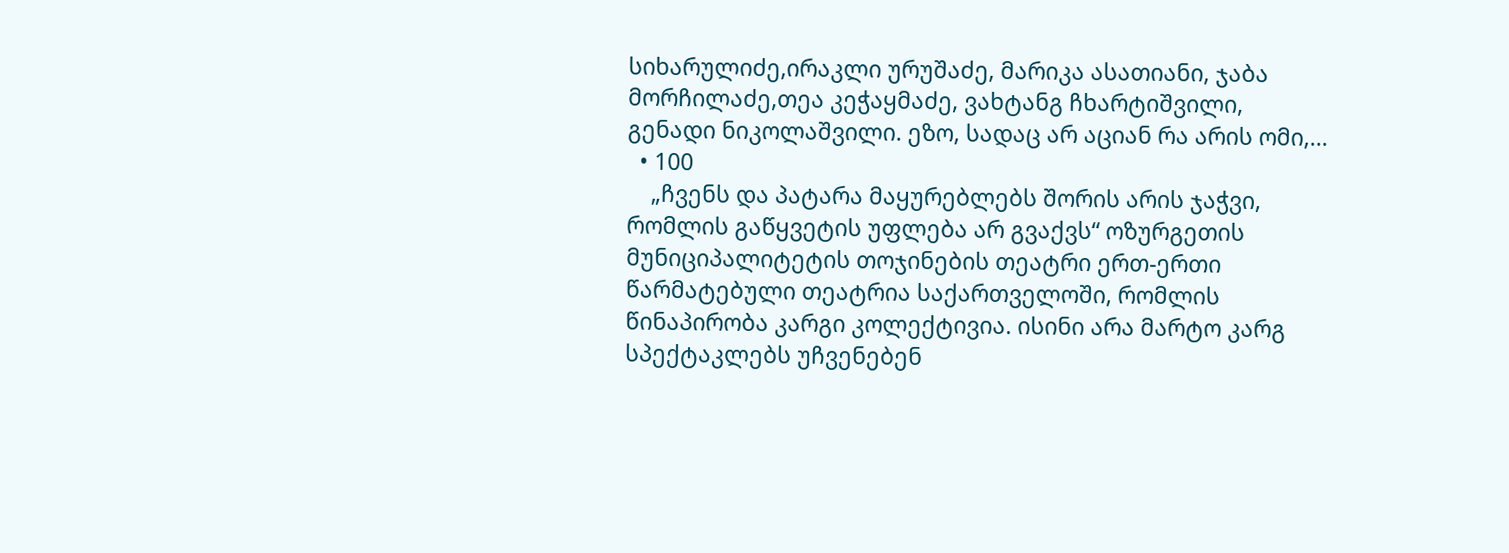სიხარულიძე,ირაკლი ურუშაძე, მარიკა ასათიანი, ჯაბა მორჩილაძე,თეა კეჭაყმაძე, ვახტანგ ჩხარტიშვილი, გენადი ნიკოლაშვილი. ეზო, სადაც არ აციან რა არის ომი,…
  • 100
    „ჩვენს და პატარა მაყურებლებს შორის არის ჯაჭვი, რომლის გაწყვეტის უფლება არ გვაქვს“ ოზურგეთის მუნიციპალიტეტის თოჯინების თეატრი ერთ-ერთი წარმატებული თეატრია საქართველოში, რომლის წინაპირობა კარგი კოლექტივია. ისინი არა მარტო კარგ სპექტაკლებს უჩვენებენ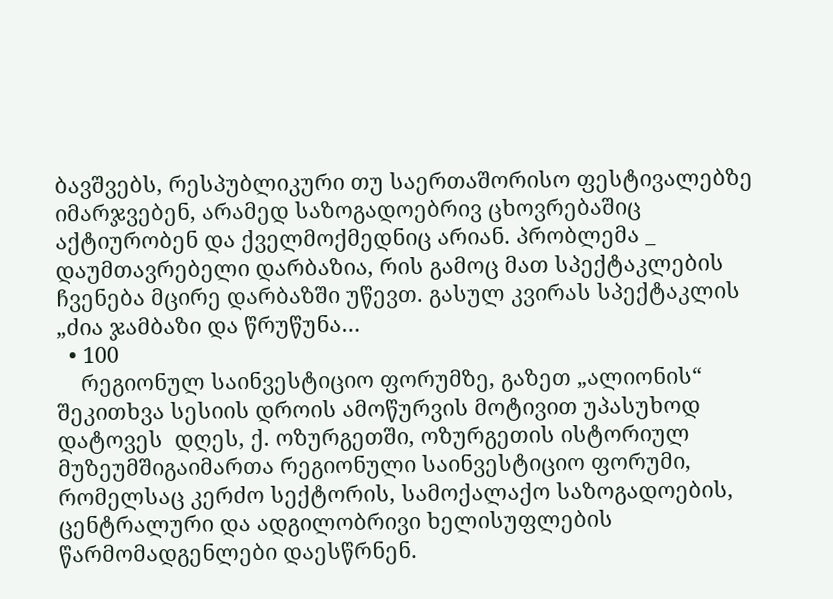ბავშვებს, რესპუბლიკური თუ საერთაშორისო ფესტივალებზე იმარჯვებენ, არამედ საზოგადოებრივ ცხოვრებაშიც აქტიურობენ და ქველმოქმედნიც არიან. პრობლემა _ დაუმთავრებელი დარბაზია, რის გამოც მათ სპექტაკლების ჩვენება მცირე დარბაზში უწევთ. გასულ კვირას სპექტაკლის „ძია ჯამბაზი და წრუწუნა…
  • 100
    რეგიონულ საინვესტიციო ფორუმზე, გაზეთ „ალიონის“ შეკითხვა სესიის დროის ამოწურვის მოტივით უპასუხოდ დატოვეს  დღეს, ქ. ოზურგეთში, ოზურგეთის ისტორიულ მუზეუმშიგაიმართა რეგიონული საინვესტიციო ფორუმი, რომელსაც კერძო სექტორის, სამოქალაქო საზოგადოების, ცენტრალური და ადგილობრივი ხელისუფლების წარმომადგენლები დაესწრნენ.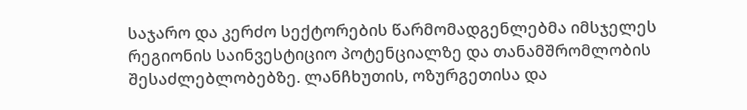საჯარო და კერძო სექტორების წარმომადგენლებმა იმსჯელეს რეგიონის საინვესტიციო პოტენციალზე და თანამშრომლობის შესაძლებლობებზე. ლანჩხუთის, ოზურგეთისა და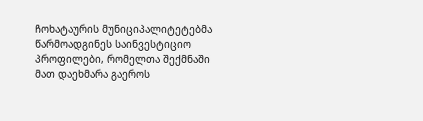ჩოხატაურის მუნიციპალიტეტებმა წარმოადგინეს საინვესტიციო პროფილები, რომელთა შექმნაში მათ დაეხმარა გაეროს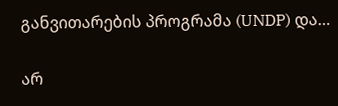განვითარების პროგრამა (UNDP) და…

არ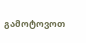გამოტოვოთ